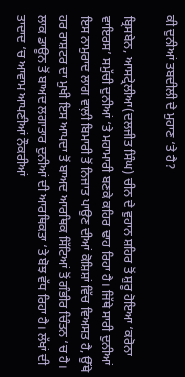ਕੀ ਦੁਨੀਆਂ ਤਬਦੀਲੀ ਦੇ ਮੁਹਾਣ ‘ਤੇ ਹੈ?

ਬ੍ਰਿਸਬੇਨ, ਆਸਟ੍ਰੇਲੀਆ(ਦਲਜੀਤ ਸਿੰਘ) ਚੀਨ ਦੇ ਵੁਹਾਨ ਸ਼ਹਿਰ ਤੋਂ ਸ਼ੁਰੂ ਹੋਇਆ ‘ਕਰੋਨਾ ਵਾਇਰਸ’ ਸਮੁੱਚੀ ਦੁਨੀਆਂ ‘ਤੇ ਮਹਾਮਾਰੀ ਬਣਕੇ ਕਹਿਰ ਢਾਹ ਰਿਹਾ ਹੈ। ਜਿੱਥੇ ਸਾਰੀ ਦੁਨੀਆਂ ਇਸ ਨਾਮੁਰਾਦ ਲਾਗ ਵਾਲ਼ੀ ਬਿਮਾਰੀ ਤੋਂ ਨਿਜਾਤ ਪਾਉਣ ਦੀਆਂ ਕੋਸ਼ਿਸ਼ਾਂ ਵਿੱਚ ਵਿਅਸਤ ਹੈ, ਉੱਥੇ ਹਰ ਰਾਸ਼ਟਰ ਦਾ ਮੁਖੀ ਇਸ ਆਪਦਾ ਤੋਂ ਬਾਅਦ ਆਰਥਿਕ ਸਿੱਟਿਆਂ ਤੋਂ ਗੰਭੀਰ ਚਿੰਤਨ ‘ਚ ਹੈ।
ਲਾਕ ਡਾਊਨ ਤੋਂ ਬਾਅਦ ਲਗਾਤਾਰ ਦੁਨੀਆਂ ਦੀ ਆਰਥਿਕਤਾ ‘ਤੇ ਬੋਝ ਵੱਧ ਰਿਹਾ ਹੈ। ਲੱਖਾਂ ਦੀ ਤਾਦਾਦ ‘ਚ ਆਵਾਮ ਆਪਣੀਆਂ ਨੌਕਰੀਆਂ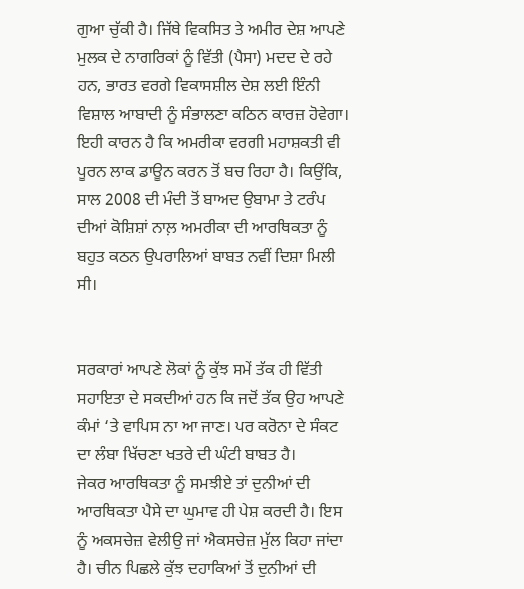ਗੁਆ ਚੁੱਕੀ ਹੈ। ਜਿੱਥੇ ਵਿਕਸਿਤ ਤੇ ਅਮੀਰ ਦੇਸ਼ ਆਪਣੇ ਮੁਲਕ ਦੇ ਨਾਗਰਿਕਾਂ ਨੂੰ ਵਿੱਤੀ (ਪੈਸਾ) ਮਦਦ ਦੇ ਰਹੇ ਹਨ, ਭਾਰਤ ਵਰਗੇ ਵਿਕਾਸਸ਼ੀਲ ਦੇਸ਼ ਲਈ ਇੰਨੀ ਵਿਸ਼ਾਲ ਆਬਾਦੀ ਨੂੰ ਸੰਭਾਲਣਾ ਕਠਿਨ ਕਾਰਜ਼ ਹੋਵੇਗਾ। ਇਹੀ ਕਾਰਨ ਹੈ ਕਿ ਅਮਰੀਕਾ ਵਰਗੀ ਮਹਾਸ਼ਕਤੀ ਵੀ ਪੂਰਨ ਲਾਕ ਡਾਊਨ ਕਰਨ ਤੋਂ ਬਚ ਰਿਹਾ ਹੈ। ਕਿਉਂਕਿ, ਸਾਲ 2008 ਦੀ ਮੰਦੀ ਤੋਂ ਬਾਅਦ ਉਬਾਮਾ ਤੇ ਟਰੰਪ ਦੀਆਂ ਕੋਸ਼ਿਸ਼ਾਂ ਨਾਲ਼ ਅਮਰੀਕਾ ਦੀ ਆਰਥਿਕਤਾ ਨੂੰ ਬਹੁਤ ਕਠਨ ਉਪਰਾਲਿਆਂ ਬਾਬਤ ਨਵੀਂ ਦਿਸ਼ਾ ਮਿਲੀ ਸੀ।


ਸਰਕਾਰਾਂ ਆਪਣੇ ਲੋਕਾਂ ਨੂੰ ਕੁੱਝ ਸਮੇਂ ਤੱਕ ਹੀ ਵਿੱਤੀ ਸਹਾਇਤਾ ਦੇ ਸਕਦੀਆਂ ਹਨ ਕਿ ਜਦੋਂ ਤੱਕ ਉਹ ਆਪਣੇ ਕੰਮਾਂ ‘ਤੇ ਵਾਪਿਸ ਨਾ ਆ ਜਾਣ। ਪਰ ਕਰੋਨਾ ਦੇ ਸੰਕਟ ਦਾ ਲੰਬਾ ਖਿੱਚਣਾ ਖਤਰੇ ਦੀ ਘੰਟੀ ਬਾਬਤ ਹੈ।
ਜੇਕਰ ਆਰਥਿਕਤਾ ਨੂੰ ਸਮਝੀਏ ਤਾਂ ਦੁਨੀਆਂ ਦੀ ਆਰਥਿਕਤਾ ਪੈਸੇ ਦਾ ਘੁਮਾਵ ਹੀ ਪੇਸ਼ ਕਰਦੀ ਹੈ। ਇਸ ਨੂੰ ਅਕਸਚੇਜ਼ ਵੇਲੀਉ ਜਾਂ ਐਕਸਚੇਜ਼ ਮੁੱਲ ਕਿਹਾ ਜਾਂਦਾ ਹੈ। ਚੀਨ ਪਿਛਲੇ ਕੁੱਝ ਦਹਾਕਿਆਂ ਤੋਂ ਦੁਨੀਆਂ ਦੀ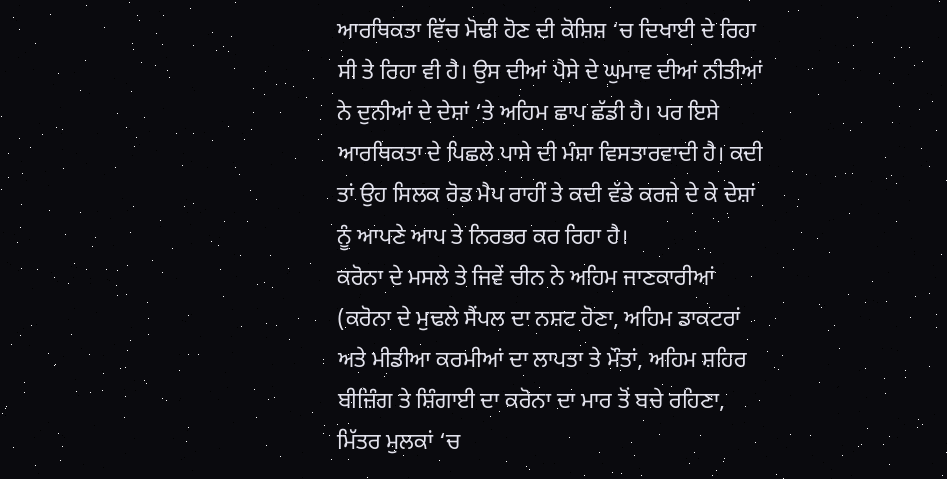ਆਰਥਿਕਤਾ ਵਿੱਚ ਮੋਢੀ ਹੋਣ ਦੀ ਕੋਸ਼ਿਸ਼ ‘ਚ ਦਿਖਾਈ ਦੇ ਰਿਹਾ ਸੀ ਤੇ ਰਿਹਾ ਵੀ ਹੈ। ਉਸ ਦੀਆਂ ਪੈਸੇ ਦੇ ਘੁਮਾਵ ਦੀਆਂ ਨੀਤੀਆਂ ਨੇ ਦੁਨੀਆਂ ਦੇ ਦੇਸ਼ਾਂ ‘ਤੇ ਅਹਿਮ ਛਾਪ ਛੱਡੀ ਹੈ। ਪਰ ਇਸੇ ਆਰਥਿਕਤਾ ਦੇ ਪਿਛਲੇ ਪਾਸੇ ਦੀ ਮੰਸ਼ਾ ਵਿਸਤਾਰਵਾਦੀ ਹੈ। ਕਦੀ ਤਾਂ ਉਹ ਸਿਲਕ ਰੋਡ ਮੈਪ ਰਾਹੀਂ ਤੇ ਕਦੀ ਵੱਡੇ ਕਰਜ਼ੇ ਦੇ ਕੇ ਦੇਸ਼ਾਂ ਨੂੰ ਆਪਣੇ ਆਪ ਤੇ ਨਿਰਭਰ ਕਰ ਰਿਹਾ ਹੈ।
ਕਰੋਨਾ ਦੇ ਮਸਲੇ ਤੇ ਜਿਵੇਂ ਚੀਨ ਨੇ ਅਹਿਮ ਜਾਣਕਾਰੀਆਂ (ਕਰੋਨਾ ਦੇ ਮੁਢਲੇ ਸੈਂਪਲ ਦਾ ਨਸ਼ਟ ਹੋਣਾ, ਅਹਿਮ ਡਾਕਟਰਾਂ ਅਤੇ ਮੀਡੀਆ ਕਰਮੀਆਂ ਦਾ ਲਾਪਤਾ ਤੇ ਮੌਤਾਂ, ਅਹਿਮ ਸ਼ਹਿਰ ਬੀਜ਼ਿੰਗ ਤੇ ਸ਼ਿੰਗਾਈ ਦਾ ਕਰੋਨਾ ਦਾ ਮਾਰ ਤੋਂ ਬਚੇ ਰਹਿਣਾ, ਮਿੱਤਰ ਮੁਲਕਾਂ ‘ਚ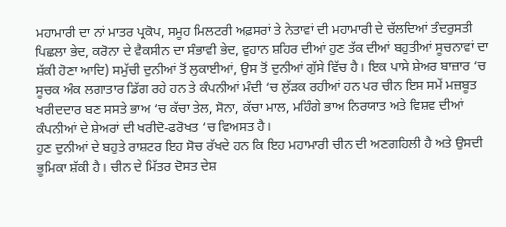ਮਹਾਮਾਰੀ ਦਾ ਨਾਂ ਮਾਤਰ ਪ੍ਰਕੋਪ, ਸਮੂਹ ਮਿਲਟਰੀ ਅਫ਼ਸਰਾਂ ਤੇ ਨੇਤਾਵਾਂ ਦੀ ਮਹਾਮਾਰੀ ਦੇ ਚੱਲਦਿਆਂ ਤੰਦਰੁਸਤੀ ਪਿਛਲਾ ਭੇਦ, ਕਰੋਨਾ ਦੇ ਵੈਕਸੀਨ ਦਾ ਸੰਭਾਵੀ ਭੇਦ, ਵੁਹਾਨ ਸ਼ਹਿਰ ਦੀਆਂ ਹੁਣ ਤੱਕ ਦੀਆਂ ਬਹੁਤੀਆਂ ਸੂਚਨਾਵਾਂ ਦਾ ਸ਼ੱਕੀ ਹੋਣਾ ਆਦਿ) ਸਮੁੱਚੀ ਦੁਨੀਆਂ ਤੋਂ ਲੁਕਾਈਆਂ, ਉਸ ਤੋਂ ਦੁਨੀਆਂ ਗੁੱਸੇ ਵਿੱਚ ਹੈ। ਇਕ ਪਾਸੇ ਸ਼ੇਅਰ ਬਾਜ਼ਾਰ ‘ਚ ਸੂਚਕ ਅੰਕ ਲਗਾਤਾਰ ਡਿੱਗ ਰਹੇ ਹਨ ਤੇ ਕੰਪਨੀਆਂ ਮੰਦੀ ‘ਚ ਲੁੱੜਕ ਰਹੀਆਂ ਹਨ ਪਰ ਚੀਨ ਇਸ ਸਮੇਂ ਮਜ਼ਬੂਤ ਖਰੀਦਦਾਰ ਬਣ ਸਸਤੇ ਭਾਅ ‘ਚ ਕੱਚਾ ਤੇਲ, ਸੋਨਾ, ਕੱਚਾ ਮਾਲ, ਮਹਿੰਗੇ ਭਾਅ ਨਿਰਯਾਤ ਅਤੇ ਵਿਸ਼ਵ ਦੀਆਂ ਕੰਪਨੀਆਂ ਦੇ ਸ਼ੇਅਰਾਂ ਦੀ ਖਰੀਦੋ-ਫਰੋਖਤ ‘ਚ ਵਿਅਸਤ ਹੈ।
ਹੁਣ ਦੁਨੀਆਂ ਦੇ ਬਹੁਤੇ ਰਾਸ਼ਟਰ ਇਹ ਸੋਚ ਰੱਖਦੇ ਹਨ ਕਿ ਇਹ ਮਹਾਮਾਰੀ ਚੀਨ ਦੀ ਅਣਗਹਿਲੀ ਹੈ ਅਤੇ ਉਸਦੀ ਭੂਮਿਕਾ ਸ਼ੱਕੀ ਹੈ। ਚੀਨ ਦੇ ਮਿੱਤਰ ਦੋਸਤ ਦੇਸ਼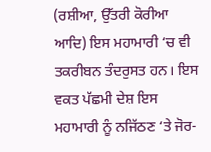(ਰਸ਼ੀਆ, ਉੱਤਰੀ ਕੋਰੀਆ ਆਦਿ) ਇਸ ਮਹਾਮਾਰੀ ‘ਚ ਵੀ ਤਕਰੀਬਨ ਤੰਦਰੁਸਤ ਹਨ। ਇਸ ਵਕਤ ਪੱਛਮੀ ਦੇਸ਼ ਇਸ ਮਹਾਮਾਰੀ ਨੂੰ ਨਜਿੱਠਣ ‘ਤੇ ਜੋਰ-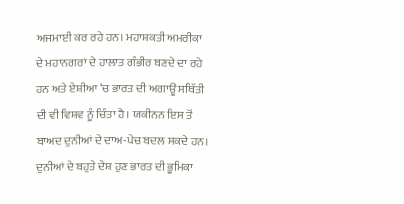ਅਜਮਾਈ ਕਰ ਰਹੇ ਹਨ। ਮਹਾਸ਼ਕਤੀ ਅਮਰੀਕਾ ਦੇ ਮਹਾਨਗਰਾਂ ਦੇ ਹਾਲਾਤ ਗੰਭੀਰ ਬਣਦੇ ਦਾ ਰਹੇ ਹਨ ਅਤੇ ਏਸ਼ੀਆ ‘ਚ ਭਾਰਤ ਦੀ ਅਗਾਊਂ ਸਥਿੱਤੀ ਦੀ ਵੀ ਵਿਸ਼ਵ ਨੂੰ ਚਿੰਤਾ ਹੈ। ਯਕੀਨਨ ਇਸ ਤੋਂ ਬਾਅਦ ਦੁਨੀਆਂ ਦੇ ਦਾਅ-ਪੇਚ ਬਦਲ ਸਕਦੇ ਹਨ।
ਦੁਨੀਆਂ ਦੇ ਬਹੁਤੇ ਦੇਸ਼ ਹੁਣ ਭਾਰਤ ਦੀ ਭੂਮਿਕਾ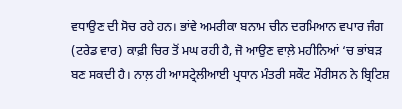ਵਧਾਉਣ ਦੀ ਸੋਚ ਰਹੇ ਹਨ। ਭਾਂਵੇ ਅਮਰੀਕਾ ਬਨਾਮ ਚੀਨ ਦਰਮਿਆਨ ਵਪਾਰ ਜੰਗ (ਟਰੇਡ ਵਾਰ) ਕਾਫ਼ੀ ਚਿਰ ਤੋਂ ਮਘ ਰਹੀ ਹੈ, ਜੋ ਆਉਣ ਵਾਲ਼ੇ ਮਹੀਨਿਆਂ ‘ਚ ਭਾਂਬੜ ਬਣ ਸਕਦੀ ਹੈ। ਨਾਲ਼ ਹੀ ਆਸਟ੍ਰੇਲੀਆਈ ਪ੍ਰਧਾਨ ਮੰਤਰੀ ਸਕੌਟ ਮੌਰੀਸਨ ਨੇ ਬ੍ਰਿਟਿਸ਼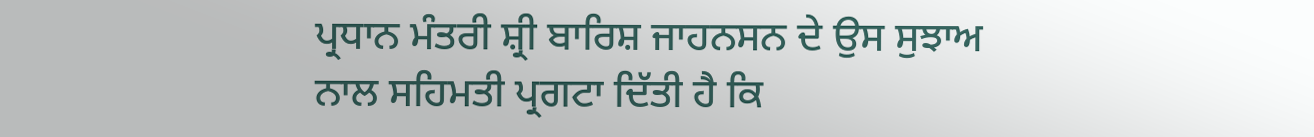ਪ੍ਰਧਾਨ ਮੰਤਰੀ ਸ਼੍ਰੀ ਬਾਰਿਸ਼ ਜਾਹਨਸਨ ਦੇ ਉਸ ਸੁਝਾਅ ਨਾਲ ਸਹਿਮਤੀ ਪ੍ਰਗਟਾ ਦਿੱਤੀ ਹੈ ਕਿ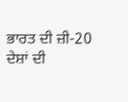ਭਾਰਤ ਦੀ ਜ਼ੀ-20 ਦੇਸ਼ਾਂ ਦੀ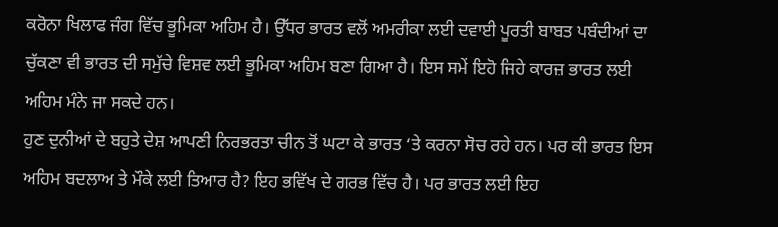ਕਰੋਨਾ ਖਿਲਾਫ ਜੰਗ ਵਿੱਚ ਭੂਮਿਕਾ ਅਹਿਮ ਹੈ। ਉੱਧਰ ਭਾਰਤ ਵਲੋਂ ਅਮਰੀਕਾ ਲਈ ਦਵਾਈ ਪੂਰਤੀ ਬਾਬਤ ਪਬੰਦੀਆਂ ਦਾ ਚੁੱਕਣਾ ਵੀ ਭਾਰਤ ਦੀ ਸਮੁੱਚੇ ਵਿਸ਼ਵ ਲਈ ਭੂਮਿਕਾ ਅਹਿਮ ਬਣਾ ਗਿਆ ਹੈ। ਇਸ ਸਮੇਂ ਇਹੋ ਜਿਹੇ ਕਾਰਜ਼ ਭਾਰਤ ਲਈ ਅਹਿਮ ਮੰਨੇ ਜਾ ਸਕਦੇ ਹਨ।
ਹੁਣ ਦੁਨੀਆਂ ਦੇ ਬਹੁਤੇ ਦੇਸ਼ ਆਪਣੀ ਨਿਰਭਰਤਾ ਚੀਨ ਤੋਂ ਘਟਾ ਕੇ ਭਾਰਤ ‘ਤੇ ਕਰਨਾ ਸੋਚ ਰਹੇ ਹਨ। ਪਰ ਕੀ ਭਾਰਤ ਇਸ ਅਹਿਮ ਬਦਲਾਅ ਤੇ ਮੌਕੇ ਲਈ ਤਿਆਰ ਹੈ? ਇਹ ਭਵਿੱਖ ਦੇ ਗਰਭ ਵਿੱਚ ਹੈ। ਪਰ ਭਾਰਤ ਲਈ ਇਹ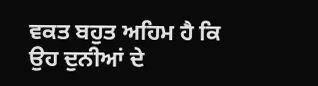ਵਕਤ ਬਹੁਤ ਅਹਿਮ ਹੈ ਕਿ ਉਹ ਦੁਨੀਆਂ ਦੇ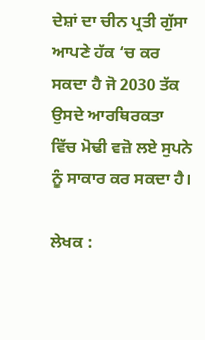ਦੇਸ਼ਾਂ ਦਾ ਚੀਨ ਪ੍ਰਤੀ ਗੁੱਸਾ ਆਪਣੇ ਹੱਕ ‘ਚ ਕਰ ਸਕਦਾ ਹੈ ਜੋ 2030 ਤੱਕ ਉਸਦੇ ਆਰਥਿਰਕਤਾ ਵਿੱਚ ਮੋਢੀ ਵਜ਼ੋ ਲਏ ਸੁਪਨੇ ਨੂੰ ਸਾਕਾਰ ਕਰ ਸਕਦਾ ਹੈ।

ਲੇਖਕ :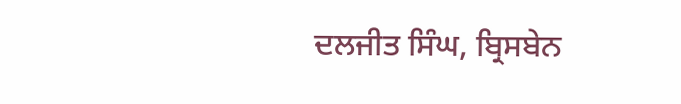ਦਲਜੀਤ ਸਿੰਘ, ਬ੍ਰਿਸਬੇਨ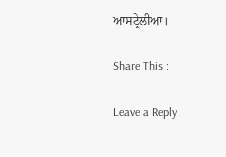ਆਸਟ੍ਰੇਲੀਆ।

Share This :

Leave a Reply